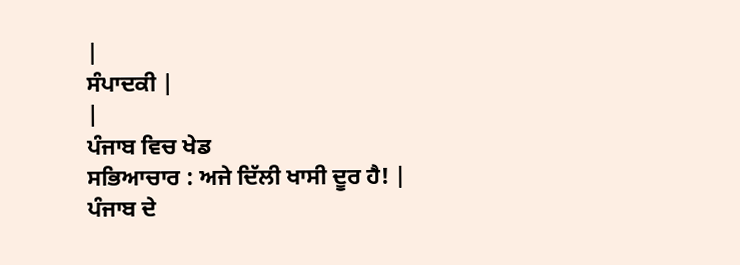|
ਸੰਪਾਦਕੀ |
|
ਪੰਜਾਬ ਵਿਚ ਖੇਡ
ਸਭਿਆਚਾਰ : ਅਜੇ ਦਿੱਲੀ ਖਾਸੀ ਦੂਰ ਹੈ! |
ਪੰਜਾਬ ਦੇ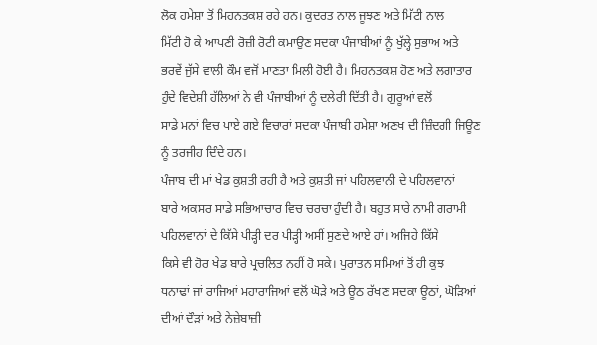ਲੋਕ ਹਮੇਸ਼ਾ ਤੋਂ ਮਿਹਨਤਕਸ਼ ਰਹੇ ਹਨ। ਕੁਦਰਤ ਨਾਲ ਜੂਝਣ ਅਤੇ ਮਿੱਟੀ ਨਾਲ
ਮਿੱਟੀ ਹੋ ਕੇ ਆਪਣੀ ਰੋਜ਼ੀ ਰੋਟੀ ਕਮਾਉਣ ਸਦਕਾ ਪੰਜਾਬੀਆਂ ਨੂੰ ਖੁੱਲ੍ਹੇ ਸੁਭਾਅ ਅਤੇ
ਭਰਵੇਂ ਜੁੱਸੇ ਵਾਲੀ ਕੌਮ ਵਜੋਂ ਮਾਣਤਾ ਮਿਲੀ ਹੋਈ ਹੈ। ਮਿਹਨਤਕਸ਼ ਹੋਣ ਅਤੇ ਲਗਾਤਾਰ
ਹੁੰਦੇ ਵਿਦੇਸ਼ੀ ਹੱਲਿਆਂ ਨੇ ਵੀ ਪੰਜਾਬੀਆਂ ਨੂੰ ਦਲੇਰੀ ਦਿੱਤੀ ਹੈ। ਗੁਰੂਆਂ ਵਲੋਂ
ਸਾਡੇ ਮਨਾਂ ਵਿਚ ਪਾਏ ਗਏ ਵਿਚਾਰਾਂ ਸਦਕਾ ਪੰਜਾਬੀ ਹਮੇਸ਼ਾ ਅਣਖ ਦੀ ਜ਼ਿੰਦਗੀ ਜਿਊਣ
ਨੂੰ ਤਰਜੀਹ ਦਿੰਦੇ ਹਨ।
ਪੰਜਾਬ ਦੀ ਮਾਂ ਖੇਡ ਕੁਸ਼ਤੀ ਰਹੀ ਹੈ ਅਤੇ ਕੁਸ਼ਤੀ ਜਾਂ ਪਹਿਲਵਾਨੀ ਦੇ ਪਹਿਲਵਾਨਾਂ
ਬਾਰੇ ਅਕਸਰ ਸਾਡੇ ਸਭਿਆਚਾਰ ਵਿਚ ਚਰਚਾ ਹੁੰਦੀ ਹੈ। ਬਹੁਤ ਸਾਰੇ ਨਾਮੀ ਗਰਾਮੀ
ਪਹਿਲਵਾਨਾਂ ਦੇ ਕਿੱਸੇ ਪੀੜ੍ਹੀ ਦਰ ਪੀੜ੍ਹੀ ਅਸੀਂ ਸੁਣਦੇ ਆਏ ਹਾਂ। ਅਜਿਹੇ ਕਿੱਸੇ
ਕਿਸੇ ਵੀ ਹੋਰ ਖੇਡ ਬਾਰੇ ਪ੍ਰਚਲਿਤ ਨਹੀਂ ਹੋ ਸਕੇ। ਪੁਰਾਤਨ ਸਮਿਆਂ ਤੋਂ ਹੀ ਕੁਝ
ਧਨਾਢਾਂ ਜਾਂ ਰਾਜਿਆਂ ਮਹਾਰਾਜਿਆਂ ਵਲੋਂ ਘੋੜੇ ਅਤੇ ਊਠ ਰੱਖਣ ਸਦਕਾ ਊਠਾਂ, ਘੋੜਿਆਂ
ਦੀਆਂ ਦੌੜਾਂ ਅਤੇ ਨੇਜ਼ੇਬਾਜ਼ੀ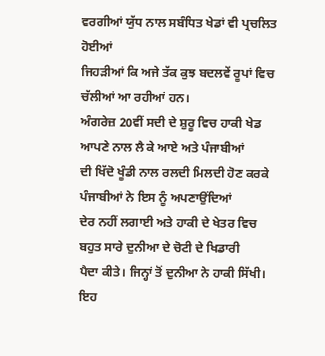ਵਰਗੀਆਂ ਯੁੱਧ ਨਾਲ ਸਬੰਧਿਤ ਖੇਡਾਂ ਵੀ ਪ੍ਰਚਲਿਤ ਹੋਈਆਂ
ਜਿਹੜੀਆਂ ਕਿ ਅਜੇ ਤੱਕ ਕੁਝ ਬਦਲਵੇਂ ਰੂਪਾਂ ਵਿਚ ਚੱਲੀਆਂ ਆ ਰਹੀਆਂ ਹਨ।
ਅੰਗਰੇਜ਼ 20ਵੀਂ ਸਦੀ ਦੇ ਸ਼ੁਰੂ ਵਿਚ ਹਾਕੀ ਖੇਡ ਆਪਣੇ ਨਾਲ ਲੈ ਕੇ ਆਏ ਅਤੇ ਪੰਜਾਬੀਆਂ
ਦੀ ਖਿੱਦੋ ਖੂੰਡੀ ਨਾਲ ਰਲਦੀ ਮਿਲਦੀ ਹੋਣ ਕਰਕੇ ਪੰਜਾਬੀਆਂ ਨੇ ਇਸ ਨੂੰ ਅਪਣਾਉਂਦਿਆਂ
ਦੇਰ ਨਹੀਂ ਲਗਾਈ ਅਤੇ ਹਾਕੀ ਦੇ ਖੇਤਰ ਵਿਚ ਬਹੁਤ ਸਾਰੇ ਦੁਨੀਆ ਦੇ ਚੋਟੀ ਦੇ ਖਿਡਾਰੀ
ਪੈਦਾ ਕੀਤੇ। ਜਿਨ੍ਹਾਂ ਤੋਂ ਦੁਨੀਆ ਨੇ ਹਾਕੀ ਸਿੱਖੀ। ਇਹ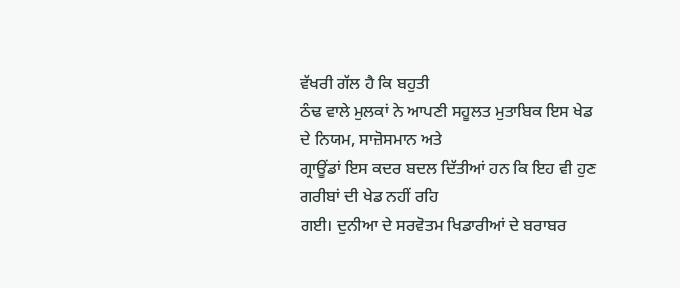ਵੱਖਰੀ ਗੱਲ ਹੈ ਕਿ ਬਹੁਤੀ
ਠੰਢ ਵਾਲੇ ਮੁਲਕਾਂ ਨੇ ਆਪਣੀ ਸਹੂਲਤ ਮੁਤਾਬਿਕ ਇਸ ਖੇਡ ਦੇ ਨਿਯਮ, ਸਾਜ਼ੋਸਮਾਨ ਅਤੇ
ਗ੍ਰਾਊਂਡਾਂ ਇਸ ਕਦਰ ਬਦਲ ਦਿੱਤੀਆਂ ਹਨ ਕਿ ਇਹ ਵੀ ਹੁਣ ਗਰੀਬਾਂ ਦੀ ਖੇਡ ਨਹੀਂ ਰਹਿ
ਗਈ। ਦੁਨੀਆ ਦੇ ਸਰਵੋਤਮ ਖਿਡਾਰੀਆਂ ਦੇ ਬਰਾਬਰ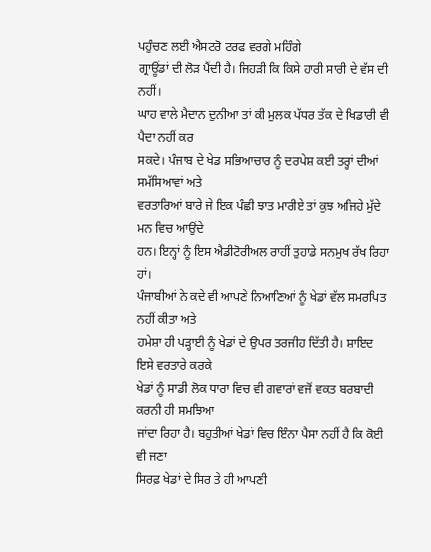ਪਹੁੰਚਣ ਲਈ ਐਸਟਰੋ ਟਰਫ ਵਰਗੇ ਮਹਿੰਗੇ
ਗ੍ਰਾਊਂਡਾਂ ਦੀ ਲੋੜ ਪੈਂਦੀ ਹੈ। ਜਿਹੜੀ ਕਿ ਕਿਸੇ ਹਾਰੀ ਸਾਰੀ ਦੇ ਵੱਸ ਦੀ ਨਹੀਂ।
ਘਾਹ ਵਾਲੇ ਮੈਦਾਨ ਦੁਨੀਆ ਤਾਂ ਕੀ ਮੁਲਕ ਪੱਧਰ ਤੱਕ ਦੇ ਖਿਡਾਰੀ ਵੀ ਪੈਦਾ ਨਹੀਂ ਕਰ
ਸਕਦੇ। ਪੰਜਾਬ ਦੇ ਖੇਡ ਸਭਿਆਚਾਰ ਨੂੰ ਦਰਪੇਸ਼ ਕਈ ਤਰ੍ਹਾਂ ਦੀਆਂ ਸਮੱਸਿਆਵਾਂ ਅਤੇ
ਵਰਤਾਰਿਆਂ ਬਾਰੇ ਜੇ ਇਕ ਪੰਛੀ ਝਾਤ ਮਾਰੀਏ ਤਾਂ ਕੁਝ ਅਜਿਹੇ ਮੁੱਦੇ ਮਨ ਵਿਚ ਆਉਂਦੇ
ਹਨ। ਇਨ੍ਹਾਂ ਨੂੰ ਇਸ ਐਡੀਟੋਰੀਅਲ ਰਾਹੀਂ ਤੁਹਾਡੇ ਸਨਮੁਖ ਰੱਖ ਰਿਹਾ ਹਾਂ।
ਪੰਜਾਬੀਆਂ ਨੇ ਕਦੇ ਵੀ ਆਪਣੇ ਨਿਆਣਿਆਂ ਨੂੰ ਖੇਡਾਂ ਵੱਲ ਸਮਰਪਿਤ ਨਹੀਂ ਕੀਤਾ ਅਤੇ
ਹਮੇਸ਼ਾ ਹੀ ਪੜ੍ਹਾਈ ਨੂੰ ਖੇਡਾਂ ਦੇ ਉਪਰ ਤਰਜੀਹ ਦਿੱਤੀ ਹੈ। ਸ਼ਾਇਦ ਇਸੇ ਵਰਤਾਰੇ ਕਰਕੇ
ਖੇਡਾਂ ਨੂੰ ਸਾਡੀ ਲੋਕ ਧਾਰਾ ਵਿਚ ਵੀ ਗਵਾਰਾਂ ਵਜੋਂ ਵਕਤ ਬਰਬਾਦੀ ਕਰਨੀ ਹੀ ਸਮਝਿਆ
ਜਾਂਦਾ ਰਿਹਾ ਹੈ। ਬਹੁਤੀਆਂ ਖੇਡਾਂ ਵਿਚ ਇੰਨਾ ਪੈਸਾ ਨਹੀਂ ਹੈ ਕਿ ਕੋਈ ਵੀ ਜਣਾ
ਸਿਰਫ਼ ਖੇਡਾਂ ਦੇ ਸਿਰ ਤੇ ਹੀ ਆਪਣੀ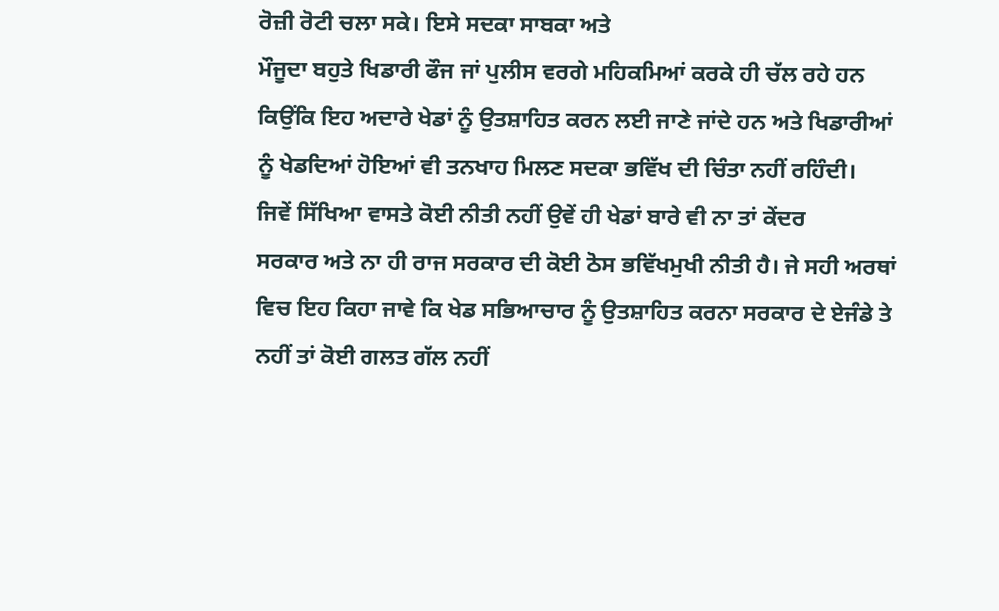ਰੋਜ਼ੀ ਰੋਟੀ ਚਲਾ ਸਕੇ। ਇਸੇ ਸਦਕਾ ਸਾਬਕਾ ਅਤੇ
ਮੌਜੂਦਾ ਬਹੁਤੇ ਖਿਡਾਰੀ ਫੌਜ ਜਾਂ ਪੁਲੀਸ ਵਰਗੇ ਮਹਿਕਮਿਆਂ ਕਰਕੇ ਹੀ ਚੱਲ ਰਹੇ ਹਨ
ਕਿਉਂਕਿ ਇਹ ਅਦਾਰੇ ਖੇਡਾਂ ਨੂੰ ਉਤਸ਼ਾਹਿਤ ਕਰਨ ਲਈ ਜਾਣੇ ਜਾਂਦੇ ਹਨ ਅਤੇ ਖਿਡਾਰੀਆਂ
ਨੂੰ ਖੇਡਦਿਆਂ ਹੋਇਆਂ ਵੀ ਤਨਖਾਹ ਮਿਲਣ ਸਦਕਾ ਭਵਿੱਖ ਦੀ ਚਿੰਤਾ ਨਹੀਂ ਰਹਿੰਦੀ।
ਜਿਵੇਂ ਸਿੱਖਿਆ ਵਾਸਤੇ ਕੋਈ ਨੀਤੀ ਨਹੀਂ ਉਵੇਂ ਹੀ ਖੇਡਾਂ ਬਾਰੇ ਵੀ ਨਾ ਤਾਂ ਕੇਂਦਰ
ਸਰਕਾਰ ਅਤੇ ਨਾ ਹੀ ਰਾਜ ਸਰਕਾਰ ਦੀ ਕੋਈ ਠੋਸ ਭਵਿੱਖਮੁਖੀ ਨੀਤੀ ਹੈ। ਜੇ ਸਹੀ ਅਰਥਾਂ
ਵਿਚ ਇਹ ਕਿਹਾ ਜਾਵੇ ਕਿ ਖੇਡ ਸਭਿਆਚਾਰ ਨੂੰ ਉਤਸ਼ਾਹਿਤ ਕਰਨਾ ਸਰਕਾਰ ਦੇ ਏਜੰਡੇ ਤੇ
ਨਹੀਂ ਤਾਂ ਕੋਈ ਗਲਤ ਗੱਲ ਨਹੀਂ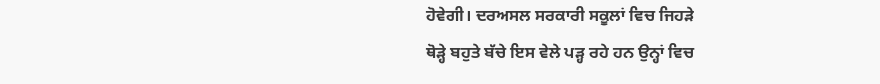ਹੋਵੇਗੀ। ਦਰਅਸਲ ਸਰਕਾਰੀ ਸਕੂਲਾਂ ਵਿਚ ਜਿਹੜੇ
ਥੋੜ੍ਹੇ ਬਹੁਤੇ ਬੱਚੇ ਇਸ ਵੇਲੇ ਪੜ੍ਹ ਰਹੇ ਹਨ ਉਨ੍ਹਾਂ ਵਿਚ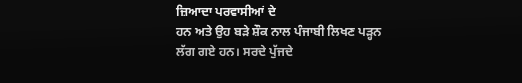ਜ਼ਿਆਦਾ ਪਰਵਾਸੀਆਂ ਦੇ
ਹਨ ਅਤੇ ਉਹ ਬੜੇ ਸ਼ੌਕ ਨਾਲ ਪੰਜਾਬੀ ਲਿਖਣ ਪੜ੍ਹਨ ਲੱਗ ਗਏ ਹਨ। ਸਰਦੇ ਪੁੱਜਦੇ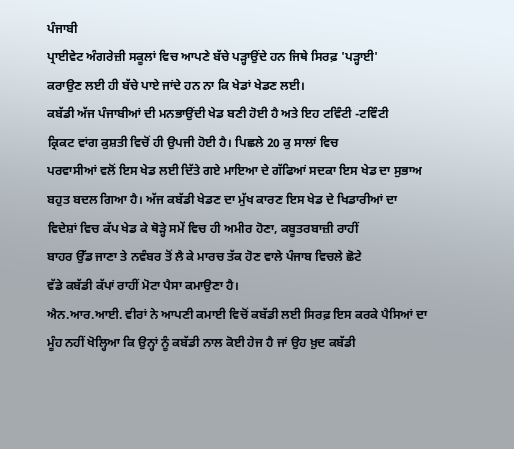ਪੰਜਾਬੀ
ਪ੍ਰਾਈਵੇਟ ਅੰਗਰੇਜ਼ੀ ਸਕੂਲਾਂ ਵਿਚ ਆਪਣੇ ਬੱਚੇ ਪੜ੍ਹਾਉਂਦੇ ਹਨ ਜਿਥੇ ਸਿਰਫ਼ 'ਪੜ੍ਹਾਈ'
ਕਰਾਉਣ ਲਈ ਹੀ ਬੱਚੇ ਪਾਏ ਜਾਂਦੇ ਹਨ ਨਾ ਕਿ ਖੇਡਾਂ ਖੇਡਣ ਲਈ।
ਕਬੱਡੀ ਅੱਜ ਪੰਜਾਬੀਆਂ ਦੀ ਮਨਭਾਉਂਦੀ ਖੇਡ ਬਣੀ ਹੋਈ ਹੈ ਅਤੇ ਇਹ ਟਵਿੰਟੀ -ਟਵਿੰਟੀ
ਕ੍ਰਿਕਟ ਵਾਂਗ ਕੁਸ਼ਤੀ ਵਿਚੋਂ ਹੀ ਉਪਜੀ ਹੋਈ ਹੈ। ਪਿਛਲੇ 20 ਕੁ ਸਾਲਾਂ ਵਿਚ
ਪਰਵਾਸੀਆਂ ਵਲੋਂ ਇਸ ਖੇਡ ਲਈ ਦਿੱਤੇ ਗਏ ਮਾਇਆ ਦੇ ਗੱਫਿਆਂ ਸਦਕਾ ਇਸ ਖੇਡ ਦਾ ਸੁਭਾਅ
ਬਹੁਤ ਬਦਲ ਗਿਆ ਹੈ। ਅੱਜ ਕਬੱਡੀ ਖੇਡਣ ਦਾ ਮੁੱਖ ਕਾਰਣ ਇਸ ਖੇਡ ਦੇ ਖਿਡਾਰੀਆਂ ਦਾ
ਵਿਦੇਸ਼ਾਂ ਵਿਚ ਕੱਪ ਖੇਡ ਕੇ ਥੋੜ੍ਹੇ ਸਮੇਂ ਵਿਚ ਹੀ ਅਮੀਰ ਹੋਣਾ, ਕਬੂਤਰਬਾਜ਼ੀ ਰਾਹੀਂ
ਬਾਹਰ ਉੱਡ ਜਾਣਾ ਤੇ ਨਵੰਬਰ ਤੋਂ ਲੈ ਕੇ ਮਾਰਚ ਤੱਕ ਹੋਣ ਵਾਲੇ ਪੰਜਾਬ ਵਿਚਲੇ ਛੋਟੇ
ਵੱਡੇ ਕਬੱਡੀ ਕੱਪਾਂ ਰਾਹੀਂ ਮੋਟਾ ਪੈਸਾ ਕਮਾਉਣਾ ਹੈ।
ਐਨ.ਆਰ.ਆਈ. ਵੀਰਾਂ ਨੇ ਆਪਣੀ ਕਮਾਈ ਵਿਚੋਂ ਕਬੱਡੀ ਲਈ ਸਿਰਫ਼ ਇਸ ਕਰਕੇ ਪੈਸਿਆਂ ਦਾ
ਮੂੰਹ ਨਹੀਂ ਖੋਲ੍ਹਿਆ ਕਿ ਉਨ੍ਹਾਂ ਨੂੰ ਕਬੱਡੀ ਨਾਲ ਕੋਈ ਹੇਜ ਹੈ ਜਾਂ ਉਹ ਖ਼ੁਦ ਕਬੱਡੀ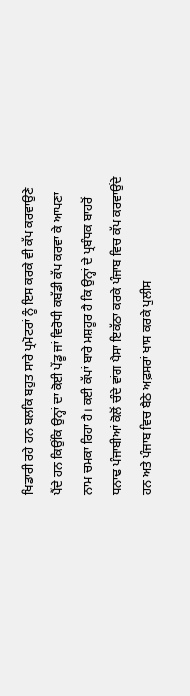ਖਿਡਾਰੀ ਰਹੇ ਹਨ ਬਲਕਿ ਬਹੁਤ ਸਾਰੇ ਪ੍ਰਮੋਟਰਾਂ ਨੂੰ ਇਸ ਕਰਕੇ ਵੀ ਕੱਪ ਕਰਵਾਉਣੇ
ਪੈਂਦੇ ਹਨ ਕਿਉਂਕਿ ਉਨ੍ਹਾਂ ਦਾ ਕੋਈ ਪੇਂਡੂ ਜਾਂ ਵਿਰੋਧੀ ਕਬੱਡੀ ਕੱਪ ਕਰਵਾ ਕੇ ਆਪਣਾ
ਨਾਮ ਚਮਕਾ ਰਿਹਾ ਹੈ। ਕਈ ਕੱਪਾਂ ਬਾਰੇ ਮਸ਼ਹੂਰ ਹੈ ਕਿ ਉਨ੍ਹਾਂ ਦੇ ਪ੍ਰਬੰਧਕ ਬਾਹਰੋਂ
ਧਨਾਢ ਪੰਜਾਬੀਆਂ ਕੋਲੋਂ ਚੰਦੇ ਵਾਂਗ ਪੈਸਾ ਇਕੱਠਾ ਕਰਕੇ ਪੰਜਾਬ ਵਿਚ ਕੱਪ ਕਰਵਾਉਂਦੇ
ਹਨ ਅਤੇ ਪੰਜਾਬ ਵਿਚ ਬੈਠੇ ਅਫ਼ਸਰਾਂ ਖਾਸ ਕਰਕੇ ਪੁਲੀਸ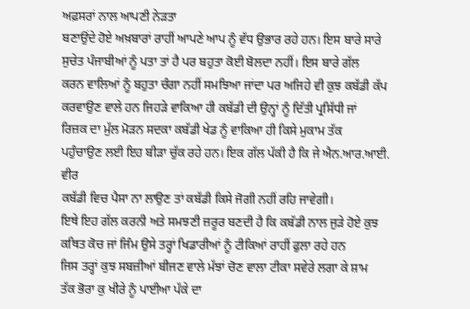ਅਫ਼ਸਰਾਂ ਨਾਲ ਆਪਣੀ ਨੇੜਤਾ
ਬਣਾਉਂਦੇ ਹੋਏ ਅਖ਼ਬਾਰਾਂ ਰਾਹੀਂ ਆਪਣੇ ਆਪ ਨੂੰ ਵੱਧ ਉਭਾਰ ਰਹੇ ਹਨ। ਇਸ ਬਾਰੇ ਸਾਰੇ
ਸੁਚੇਤ ਪੰਜਾਬੀਆਂ ਨੂੰ ਪਤਾ ਤਾਂ ਹੈ ਪਰ ਬਹੁਤਾ ਕੋਈ ਬੋਲਦਾ ਨਹੀਂ। ਇਸ ਬਾਰੇ ਗੱਲ
ਕਰਨ ਵਾਲਿਆਂ ਨੂੰ ਬਹੁਤਾ ਚੰਗਾ ਨਹੀਂ ਸਮਝਿਆ ਜਾਂਦਾ ਪਰ ਅਜਿਹੇ ਵੀ ਕੁਝ ਕਬੱਡੀ ਕੱਪ
ਕਰਵਾਉਣ ਵਾਲੇ ਹਨ ਜਿਹੜੇ ਵਾਕਿਆ ਹੀ ਕਬੱਡੀ ਦੀ ਉਨ੍ਹਾਂ ਨੂੰ ਦਿੱਤੀ ਪ੍ਰਸਿੱਧੀ ਜਾਂ
ਰਿਜ਼ਕ ਦਾ ਮੁੱਲ ਮੋੜਨ ਸਦਕਾ ਕਬੱਡੀ ਖੇਡ ਨੂੰ ਵਾਕਿਆ ਹੀ ਕਿਸੇ ਮੁਕਾਮ ਤੱਕ
ਪਹੁੰਚਾਉਣ ਲਈ ਇਹ ਬੀੜਾ ਚੁੱਕ ਰਹੇ ਹਨ। ਇਕ ਗੱਲ ਪੱਕੀ ਹੈ ਕਿ ਜੇ ਐਨ.ਆਰ.ਆਈ. ਵੀਰ
ਕਬੱਡੀ ਵਿਚ ਪੈਸਾ ਨਾ ਲਾਉਣ ਤਾਂ ਕਬੱਡੀ ਕਿਸੇ ਜੋਗੀ ਨਹੀਂ ਰਹਿ ਜਾਵੇਗੀ।
ਇਥੇ ਇਹ ਗੱਲ ਕਰਨੀ ਅਤੇ ਸਮਝਣੀ ਜ਼ਰੂਰ ਬਣਦੀ ਹੈ ਕਿ ਕਬੱਡੀ ਨਾਲ ਜੁੜੇ ਹੋਏ ਕੁਝ
ਕਥਿਤ ਕੋਚ ਜਾਂ ਜਿੰਮ ਉਸੇ ਤਰ੍ਹਾਂ ਖਿਡਾਰੀਆਂ ਨੂੰ ਟੀਕਿਆਂ ਰਾਹੀਂ ਫੁਲਾ ਰਹੇ ਹਨ
ਜਿਸ ਤਰ੍ਹਾਂ ਕੁਝ ਸਬਜ਼ੀਆਂ ਬੀਜਣ ਵਾਲੇ ਮੱਝਾਂ ਚੋਣ ਵਾਲਾ ਟੀਕਾ ਸਵੇਰੇ ਲਗਾ ਕੇ ਸ਼ਾਮ
ਤੱਕ ਭੋਰਾ ਕੁ ਖੀਰੇ ਨੂੰ ਪਾਈਆ ਪੱਕੇ ਦਾ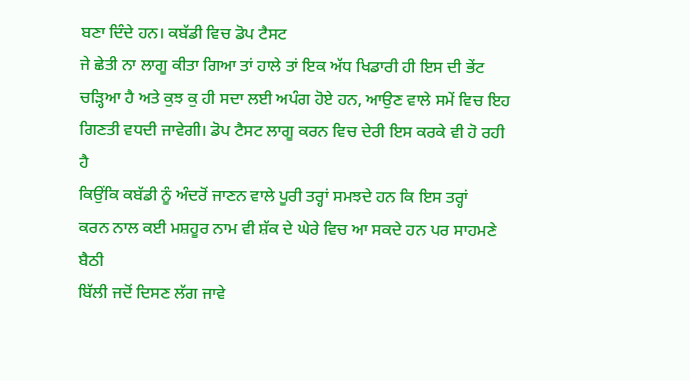ਬਣਾ ਦਿੰਦੇ ਹਨ। ਕਬੱਡੀ ਵਿਚ ਡੋਪ ਟੈਸਟ
ਜੇ ਛੇਤੀ ਨਾ ਲਾਗੂ ਕੀਤਾ ਗਿਆ ਤਾਂ ਹਾਲੇ ਤਾਂ ਇਕ ਅੱਧ ਖਿਡਾਰੀ ਹੀ ਇਸ ਦੀ ਭੇਂਟ
ਚੜ੍ਹਿਆ ਹੈ ਅਤੇ ਕੁਝ ਕੁ ਹੀ ਸਦਾ ਲਈ ਅਪੰਗ ਹੋਏ ਹਨ, ਆਉਣ ਵਾਲੇ ਸਮੇਂ ਵਿਚ ਇਹ
ਗਿਣਤੀ ਵਧਦੀ ਜਾਵੇਗੀ। ਡੋਪ ਟੈਸਟ ਲਾਗੂ ਕਰਨ ਵਿਚ ਦੇਰੀ ਇਸ ਕਰਕੇ ਵੀ ਹੋ ਰਹੀ ਹੈ
ਕਿਉਂਕਿ ਕਬੱਡੀ ਨੂੰ ਅੰਦਰੋਂ ਜਾਣਨ ਵਾਲੇ ਪੂਰੀ ਤਰ੍ਹਾਂ ਸਮਝਦੇ ਹਨ ਕਿ ਇਸ ਤਰ੍ਹਾਂ
ਕਰਨ ਨਾਲ ਕਈ ਮਸ਼ਹੂਰ ਨਾਮ ਵੀ ਸ਼ੱਕ ਦੇ ਘੇਰੇ ਵਿਚ ਆ ਸਕਦੇ ਹਨ ਪਰ ਸਾਹਮਣੇ ਬੈਠੀ
ਬਿੱਲੀ ਜਦੋਂ ਦਿਸਣ ਲੱਗ ਜਾਵੇ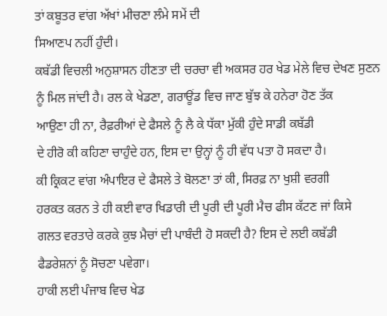ਤਾਂ ਕਬੂਤਰ ਵਾਂਗ ਅੱਖਾਂ ਮੀਚਣਾ ਲੰਮੇ ਸਮੇਂ ਦੀ
ਸਿਆਣਪ ਨਹੀਂ ਹੁੰਦੀ।
ਕਬੱਡੀ ਵਿਚਲੀ ਅਨੁਸ਼ਾਸਨ ਹੀਣਤਾ ਦੀ ਚਰਚਾ ਵੀ ਅਕਸਰ ਹਰ ਖੇਡ ਮੇਲੇ ਵਿਚ ਦੇਖਣ ਸੁਣਨ
ਨੂੰ ਮਿਲ ਜਾਂਦੀ ਹੈ। ਰਲ ਕੇ ਖੇਡਣਾ, ਗਰਾਊਂਡ ਵਿਚ ਜਾਣ ਬੁੱਝ ਕੇ ਹਨੇਰਾ ਹੋਣ ਤੱਕ
ਆਉਣਾ ਹੀ ਨਾ, ਰੈਫ਼ਰੀਆਂ ਦੇ ਫੈਸਲੇ ਨੂੰ ਲੈ ਕੇ ਧੱਕਾ ਮੁੱਕੀ ਹੁੰਦੇ ਸਾਡੀ ਕਬੱਡੀ
ਦੇ ਹੀਰੋ ਕੀ ਕਹਿਣਾ ਚਾਹੁੰਦੇ ਹਨ, ਇਸ ਦਾ ਉਨ੍ਹਾਂ ਨੂੰ ਹੀ ਵੱਧ ਪਤਾ ਹੋ ਸਕਦਾ ਹੈ।
ਕੀ ਕ੍ਰਿਕਟ ਵਾਂਗ ਅੰਪਾਇਰ ਦੇ ਫੈਸਲੇ ਤੇ ਬੋਲਣਾ ਤਾਂ ਕੀ, ਸਿਰਫ਼ ਨਾ ਖੁਸ਼ੀ ਵਰਗੀ
ਹਰਕਤ ਕਰਨ ਤੇ ਹੀ ਕਈ ਵਾਰ ਖਿਡਾਰੀ ਦੀ ਪੂਰੀ ਦੀ ਪੂਰੀ ਮੈਚ ਫੀਸ ਕੱਟਣ ਜਾਂ ਕਿਸੇ
ਗਲਤ ਵਰਤਾਰੇ ਕਰਕੇ ਕੁਝ ਮੈਚਾਂ ਦੀ ਪਾਬੰਦੀ ਹੋ ਸਕਦੀ ਹੈ? ਇਸ ਦੇ ਲਈ ਕਬੱਡੀ
ਫੈਡਰੇਸ਼ਨਾਂ ਨੂੰ ਸੋਚਣਾ ਪਵੇਗਾ।
ਹਾਕੀ ਲਈ ਪੰਜਾਬ ਵਿਚ ਖੇਡ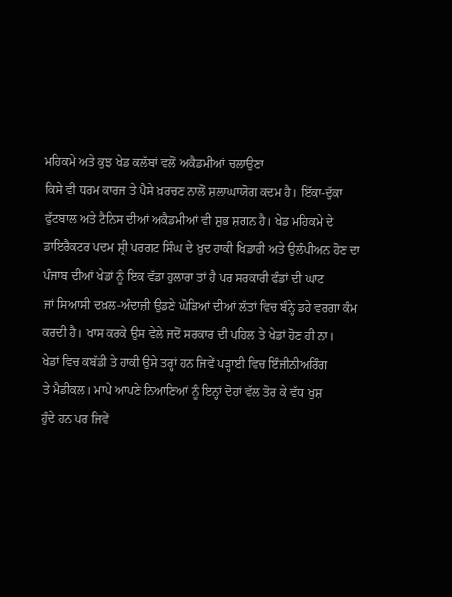ਮਹਿਕਮੇ ਅਤੇ ਕੁਝ ਖੇਡ ਕਲੱਬਾਂ ਵਲੋਂ ਅਕੈਡਮੀਆਂ ਚਲਾਉਣਾ
ਕਿਸੇ ਵੀ ਧਰਮ ਕਾਰਜ ਤੇ ਪੈਸੇ ਖ਼ਰਚਣ ਨਾਲੋਂ ਸ਼ਲਾਘਾਯੋਗ ਕਦਮ ਹੈ। ਇੱਕਾ-ਦੁੱਕਾ
ਫੁੱਟਬਾਲ ਅਤੇ ਟੈਨਿਸ ਦੀਆਂ ਅਕੈਡਮੀਆਂ ਵੀ ਸ਼ੁਭ ਸ਼ਗਨ ਹੈ। ਖੇਡ ਮਹਿਕਮੇ ਦੇ
ਡਾਇਰੈਕਟਰ ਪਦਮ ਸ਼੍ਰੀ ਪਰਗਟ ਸਿੰਘ ਦੇ ਖ਼ੁਦ ਹਾਕੀ ਖਿਡਾਰੀ ਅਤੇ ਉਲੰਪੀਅਨ ਹੋਣ ਦਾ
ਪੰਜਾਬ ਦੀਆਂ ਖੇਡਾਂ ਨੂੰ ਇਕ ਵੱਡਾ ਹੁਲਾਰਾ ਤਾਂ ਹੈ ਪਰ ਸਰਕਾਰੀ ਫੰਡਾਂ ਦੀ ਘਾਟ
ਜਾਂ ਸਿਆਸੀ ਦਖ਼ਲ-ਅੰਦਾਜ਼ੀ ਉਡਣੇ ਘੋੜਿਆਂ ਦੀਆਂ ਲੱਤਾਂ ਵਿਚ ਬੰਨ੍ਹੇ ਡਹੇ ਵਰਗਾ ਕੰਮ
ਕਰਦੀ ਹੈ। ਖਾਸ ਕਰਕੇ ਉਸ ਵੇਲੇ ਜਦੋਂ ਸਰਕਾਰ ਦੀ ਪਹਿਲ ਤੇ ਖੇਡਾਂ ਹੋਣ ਹੀ ਨਾ।
ਖੇਡਾਂ ਵਿਚ ਕਬੱਡੀ ਤੇ ਹਾਕੀ ਉਸੇ ਤਰ੍ਹਾਂ ਹਨ ਜਿਵੇਂ ਪੜ੍ਹਾਈ ਵਿਚ ਇੰਜੀਨੀਅਰਿੰਗ
ਤੇ ਮੈਡੀਕਲ। ਮਾਪੇ ਆਪਣੇ ਨਿਆਣਿਆਂ ਨੂੰ ਇਨ੍ਹਾਂ ਦੋਹਾਂ ਵੱਲ ਤੋਰ ਕੇ ਵੱਧ ਖੁਸ਼
ਹੁੰਦੇ ਹਨ ਪਰ ਜਿਵੇਂ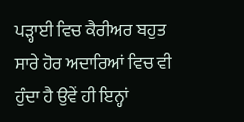ਪੜ੍ਹਾਈ ਵਿਚ ਕੈਰੀਅਰ ਬਹੁਤ ਸਾਰੇ ਹੋਰ ਅਦਾਰਿਆਂ ਵਿਚ ਵੀ
ਹੁੰਦਾ ਹੈ ਉਵੇਂ ਹੀ ਇਨ੍ਹਾਂ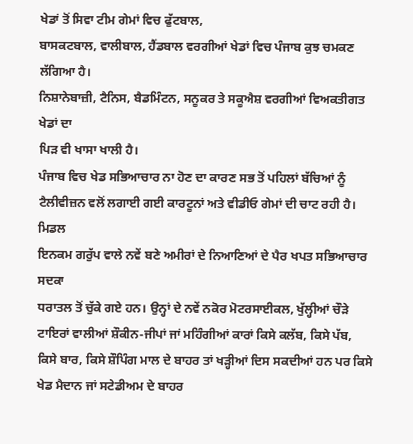ਖੇਡਾਂ ਤੋਂ ਸਿਵਾ ਟੀਮ ਗੇਮਾਂ ਵਿਚ ਫੁੱਟਬਾਲ,
ਬਾਸਕਟਬਾਲ, ਵਾਲੀਬਾਲ, ਹੈਂਡਬਾਲ ਵਰਗੀਆਂ ਖੇਡਾਂ ਵਿਚ ਪੰਜਾਬ ਕੁਝ ਚਮਕਣ ਲੱਗਿਆ ਹੈ।
ਨਿਸ਼ਾਨੇਬਾਜ਼ੀ, ਟੈਨਿਸ, ਬੈਡਮਿੰਟਨ, ਸਨੂਕਰ ਤੇ ਸਕੂਐਸ਼ ਵਰਗੀਆਂ ਵਿਅਕਤੀਗਤ ਖੇਡਾਂ ਦਾ
ਪਿੜ ਵੀ ਖਾਸਾ ਖਾਲੀ ਹੈ।
ਪੰਜਾਬ ਵਿਚ ਖੇਡ ਸਭਿਆਚਾਰ ਨਾ ਹੋਣ ਦਾ ਕਾਰਣ ਸਭ ਤੋਂ ਪਹਿਲਾਂ ਬੱਚਿਆਂ ਨੂੰ
ਟੈਲੀਵੀਜ਼ਨ ਵਲੋਂ ਲਗਾਈ ਗਈ ਕਾਰਟੂਨਾਂ ਅਤੇ ਵੀਡੀਓ ਗੇਮਾਂ ਦੀ ਚਾਟ ਰਹੀ ਹੈ। ਮਿਡਲ
ਇਨਕਮ ਗਰੁੱਪ ਵਾਲੇ ਨਵੇਂ ਬਣੇ ਅਮੀਰਾਂ ਦੇ ਨਿਆਣਿਆਂ ਦੇ ਪੈਰ ਖਪਤ ਸਭਿਆਚਾਰ ਸਦਕਾ
ਧਰਾਤਲ ਤੋਂ ਚੁੱਕੇ ਗਏ ਹਨ। ਉਨ੍ਹਾਂ ਦੇ ਨਵੇਂ ਨਕੋਰ ਮੋਟਰਸਾਈਕਲ, ਖੁੱਲ੍ਹੀਆਂ ਚੌੜੇ
ਟਾਇਰਾਂ ਵਾਲੀਆਂ ਸ਼ੌਕੀਨ-ਜੀਪਾਂ ਜਾਂ ਮਹਿੰਗੀਆਂ ਕਾਰਾਂ ਕਿਸੇ ਕਲੱਬ, ਕਿਸੇ ਪੱਬ,
ਕਿਸੇ ਬਾਰ, ਕਿਸੇ ਸ਼ੌਪਿੰਗ ਮਾਲ ਦੇ ਬਾਹਰ ਤਾਂ ਖੜ੍ਹੀਆਂ ਦਿਸ ਸਕਦੀਆਂ ਹਨ ਪਰ ਕਿਸੇ
ਖੇਡ ਮੈਦਾਨ ਜਾਂ ਸਟੇਡੀਅਮ ਦੇ ਬਾਹਰ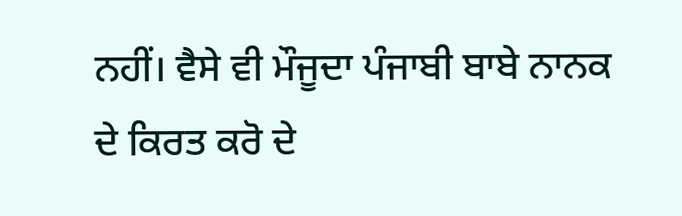ਨਹੀਂ। ਵੈਸੇ ਵੀ ਮੌਜੂਦਾ ਪੰਜਾਬੀ ਬਾਬੇ ਨਾਨਕ
ਦੇ ਕਿਰਤ ਕਰੋ ਦੇ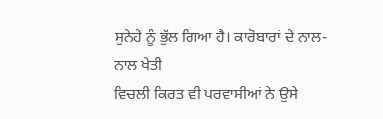ਸੁਨੇਹੇ ਨੂੰ ਭੁੱਲ ਗਿਆ ਹੈ। ਕਾਰੋਬਾਰਾਂ ਦੇ ਨਾਲ-ਨਾਲ ਖੇਤੀ
ਵਿਚਲੀ ਕਿਰਤ ਵੀ ਪਰਵਾਸੀਆਂ ਨੇ ਉਸੇ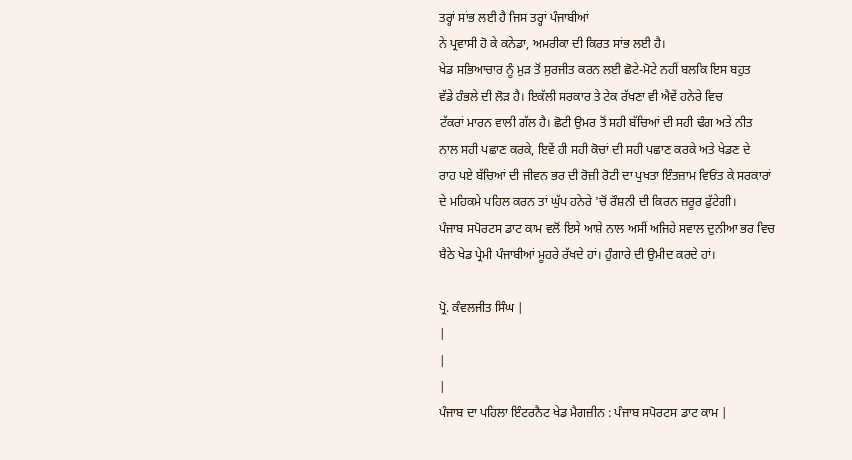ਤਰ੍ਹਾਂ ਸਾਂਭ ਲਈ ਹੈ ਜਿਸ ਤਰ੍ਹਾਂ ਪੰਜਾਬੀਆਂ
ਨੇ ਪ੍ਰਵਾਸੀ ਹੋ ਕੇ ਕਨੇਡਾ, ਅਮਰੀਕਾ ਦੀ ਕਿਰਤ ਸਾਂਭ ਲਈ ਹੈ।
ਖੇਡ ਸਭਿਆਚਾਰ ਨੂੰ ਮੁੜ ਤੋਂ ਸੁਰਜੀਤ ਕਰਨ ਲਈ ਛੋਟੇ-ਮੋਟੇ ਨਹੀਂ ਬਲਕਿ ਇਸ ਬਹੁਤ
ਵੱਡੇ ਹੰਭਲੇ ਦੀ ਲੋੜ ਹੈ। ਇਕੱਲੀ ਸਰਕਾਰ ਤੇ ਟੇਕ ਰੱਖਣਾ ਵੀ ਐਵੇਂ ਹਨੇਰੇ ਵਿਚ
ਟੱਕਰਾਂ ਮਾਰਨ ਵਾਲੀ ਗੱਲ ਹੈ। ਛੋਟੀ ਉਮਰ ਤੋਂ ਸਹੀ ਬੱਚਿਆਂ ਦੀ ਸਹੀ ਢੰਗ ਅਤੇ ਨੀਤ
ਨਾਲ ਸਹੀ ਪਛਾਣ ਕਰਕੇ, ਇਵੇਂ ਹੀ ਸਹੀ ਕੋਚਾਂ ਦੀ ਸਹੀ ਪਛਾਣ ਕਰਕੇ ਅਤੇ ਖੇਡਣ ਦੇ
ਰਾਹ ਪਏ ਬੱਚਿਆਂ ਦੀ ਜੀਵਨ ਭਰ ਦੀ ਰੋਜ਼ੀ ਰੋਟੀ ਦਾ ਪੁਖਤਾ ਇੰਤਜ਼ਾਮ ਵਿਓਂਤ ਕੇ ਸਰਕਾਰਾਂ
ਦੇ ਮਹਿਕਮੇ ਪਹਿਲ ਕਰਨ ਤਾਂ ਘੁੱਪ ਹਨੇਰੇ 'ਚੋਂ ਰੌਸ਼ਨੀ ਦੀ ਕਿਰਨ ਜ਼ਰੂਰ ਫੁੱਟੇਗੀ।
ਪੰਜਾਬ ਸਪੋਰਟਸ ਡਾਟ ਕਾਮ ਵਲੋਂ ਇਸੇ ਆਸ਼ੇ ਨਾਲ ਅਸੀਂ ਅਜਿਹੇ ਸਵਾਲ ਦੁਨੀਆ ਭਰ ਵਿਚ
ਬੈਠੇ ਖੇਡ ਪ੍ਰੇਮੀ ਪੰਜਾਬੀਆਂ ਮੂਹਰੇ ਰੱਖਦੇ ਹਾਂ। ਹੁੰਗਾਰੇ ਦੀ ਉਮੀਦ ਕਰਦੇ ਹਾਂ।

ਪ੍ਰੋ. ਕੰਵਲਜੀਤ ਸਿੰਘ |
|
|
|
ਪੰਜਾਬ ਦਾ ਪਹਿਲਾ ਇੰਟਰਨੈਟ ਖੇਡ ਮੈਗਜ਼ੀਨ : ਪੰਜਾਬ ਸਪੋਰਟਸ ਡਾਟ ਕਾਮ |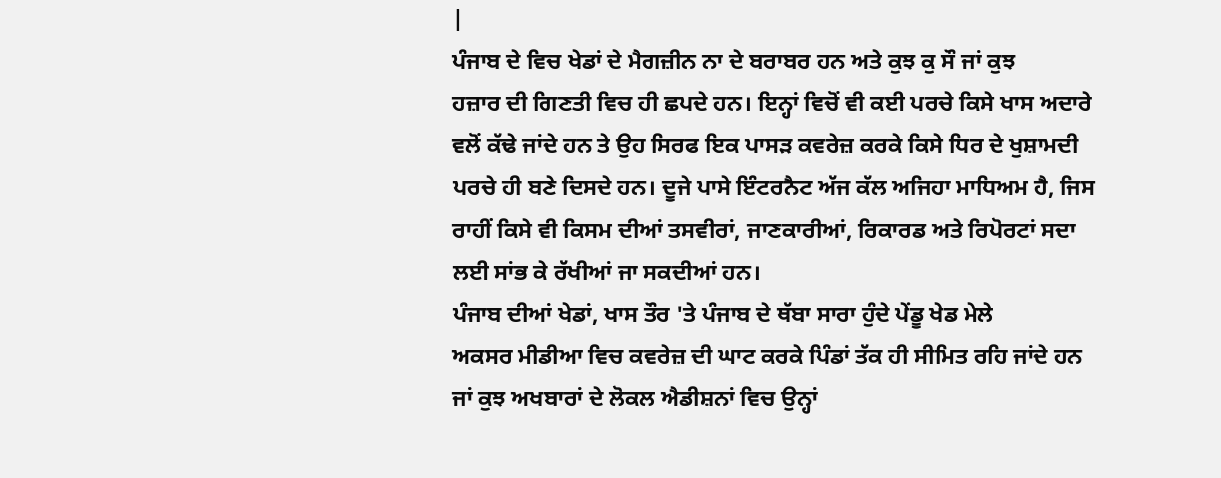|
ਪੰਜਾਬ ਦੇ ਵਿਚ ਖੇਡਾਂ ਦੇ ਮੈਗਜ਼ੀਨ ਨਾ ਦੇ ਬਰਾਬਰ ਹਨ ਅਤੇ ਕੁਝ ਕੁ ਸੌ ਜਾਂ ਕੁਝ
ਹਜ਼ਾਰ ਦੀ ਗਿਣਤੀ ਵਿਚ ਹੀ ਛਪਦੇ ਹਨ। ਇਨ੍ਹਾਂ ਵਿਚੋਂ ਵੀ ਕਈ ਪਰਚੇ ਕਿਸੇ ਖਾਸ ਅਦਾਰੇ
ਵਲੋਂ ਕੱਢੇ ਜਾਂਦੇ ਹਨ ਤੇ ਉਹ ਸਿਰਫ ਇਕ ਪਾਸੜ ਕਵਰੇਜ਼ ਕਰਕੇ ਕਿਸੇ ਧਿਰ ਦੇ ਖੁਸ਼ਾਮਦੀ
ਪਰਚੇ ਹੀ ਬਣੇ ਦਿਸਦੇ ਹਨ। ਦੂਜੇ ਪਾਸੇ ਇੰਟਰਨੈਟ ਅੱਜ ਕੱਲ ਅਜਿਹਾ ਮਾਧਿਅਮ ਹੈ, ਜਿਸ
ਰਾਹੀਂ ਕਿਸੇ ਵੀ ਕਿਸਮ ਦੀਆਂ ਤਸਵੀਰਾਂ, ਜਾਣਕਾਰੀਆਂ, ਰਿਕਾਰਡ ਅਤੇ ਰਿਪੋਰਟਾਂ ਸਦਾ
ਲਈ ਸਾਂਭ ਕੇ ਰੱਖੀਆਂ ਜਾ ਸਕਦੀਆਂ ਹਨ।
ਪੰਜਾਬ ਦੀਆਂ ਖੇਡਾਂ, ਖਾਸ ਤੌਰ 'ਤੇ ਪੰਜਾਬ ਦੇ ਥੱਬਾ ਸਾਰਾ ਹੁੰਦੇ ਪੇਂਡੂ ਖੇਡ ਮੇਲੇ
ਅਕਸਰ ਮੀਡੀਆ ਵਿਚ ਕਵਰੇਜ਼ ਦੀ ਘਾਟ ਕਰਕੇ ਪਿੰਡਾਂ ਤੱਕ ਹੀ ਸੀਮਿਤ ਰਹਿ ਜਾਂਦੇ ਹਨ
ਜਾਂ ਕੁਝ ਅਖਬਾਰਾਂ ਦੇ ਲੋਕਲ ਐਡੀਸ਼ਨਾਂ ਵਿਚ ਉਨ੍ਹਾਂ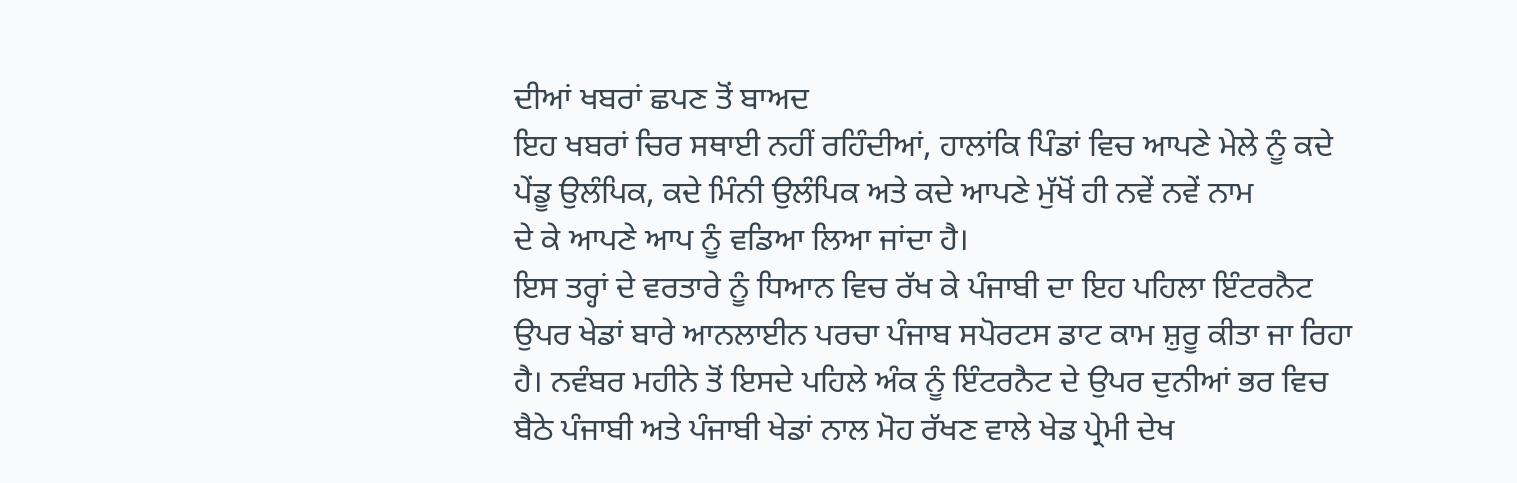ਦੀਆਂ ਖਬਰਾਂ ਛਪਣ ਤੋਂ ਬਾਅਦ
ਇਹ ਖਬਰਾਂ ਚਿਰ ਸਥਾਈ ਨਹੀਂ ਰਹਿੰਦੀਆਂ, ਹਾਲਾਂਕਿ ਪਿੰਡਾਂ ਵਿਚ ਆਪਣੇ ਮੇਲੇ ਨੂੰ ਕਦੇ
ਪੇਂਡੂ ਉਲੰਪਿਕ, ਕਦੇ ਮਿੰਨੀ ਉਲੰਪਿਕ ਅਤੇ ਕਦੇ ਆਪਣੇ ਮੁੱਖੋਂ ਹੀ ਨਵੇਂ ਨਵੇਂ ਨਾਮ
ਦੇ ਕੇ ਆਪਣੇ ਆਪ ਨੂੰ ਵਡਿਆ ਲਿਆ ਜਾਂਦਾ ਹੈ।
ਇਸ ਤਰ੍ਹਾਂ ਦੇ ਵਰਤਾਰੇ ਨੂੰ ਧਿਆਨ ਵਿਚ ਰੱਖ ਕੇ ਪੰਜਾਬੀ ਦਾ ਇਹ ਪਹਿਲਾ ਇੰਟਰਨੈਟ
ਉਪਰ ਖੇਡਾਂ ਬਾਰੇ ਆਨਲਾਈਨ ਪਰਚਾ ਪੰਜਾਬ ਸਪੋਰਟਸ ਡਾਟ ਕਾਮ ਸ਼ੁਰੂ ਕੀਤਾ ਜਾ ਰਿਹਾ
ਹੈ। ਨਵੰਬਰ ਮਹੀਨੇ ਤੋਂ ਇਸਦੇ ਪਹਿਲੇ ਅੰਕ ਨੂੰ ਇੰਟਰਨੈਟ ਦੇ ਉਪਰ ਦੁਨੀਆਂ ਭਰ ਵਿਚ
ਬੈਠੇ ਪੰਜਾਬੀ ਅਤੇ ਪੰਜਾਬੀ ਖੇਡਾਂ ਨਾਲ ਮੋਹ ਰੱਖਣ ਵਾਲੇ ਖੇਡ ਪ੍ਰੇਮੀ ਦੇਖ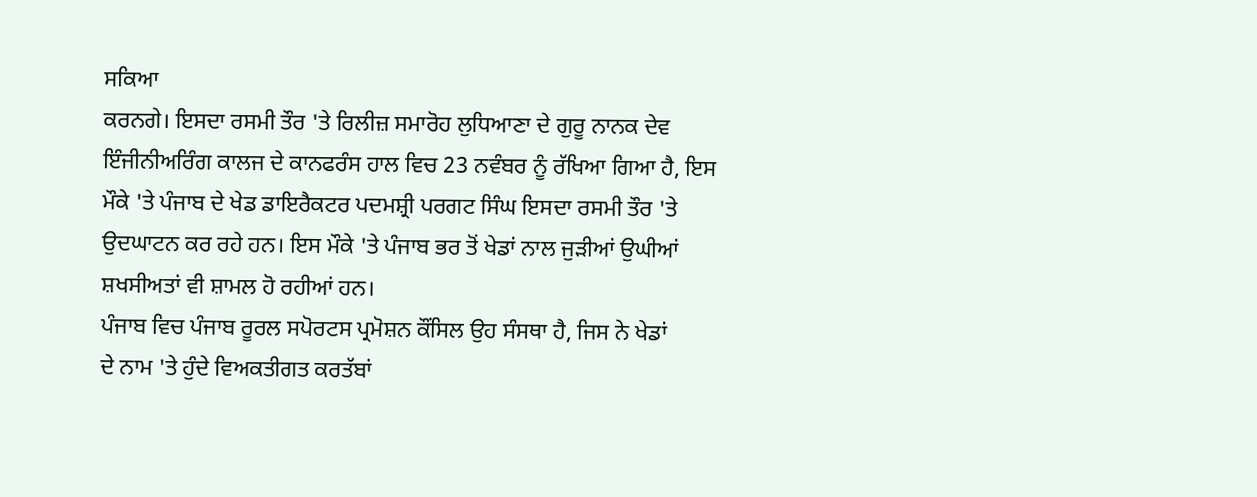ਸਕਿਆ
ਕਰਨਗੇ। ਇਸਦਾ ਰਸਮੀ ਤੌਰ 'ਤੇ ਰਿਲੀਜ਼ ਸਮਾਰੋਹ ਲੁਧਿਆਣਾ ਦੇ ਗੁਰੂ ਨਾਨਕ ਦੇਵ
ਇੰਜੀਨੀਅਰਿੰਗ ਕਾਲਜ ਦੇ ਕਾਨਫਰੰਸ ਹਾਲ ਵਿਚ 23 ਨਵੰਬਰ ਨੂੰ ਰੱਖਿਆ ਗਿਆ ਹੈ, ਇਸ
ਮੌਕੇ 'ਤੇ ਪੰਜਾਬ ਦੇ ਖੇਡ ਡਾਇਰੈਕਟਰ ਪਦਮਸ਼੍ਰੀ ਪਰਗਟ ਸਿੰਘ ਇਸਦਾ ਰਸਮੀ ਤੌਰ 'ਤੇ
ਉਦਘਾਟਨ ਕਰ ਰਹੇ ਹਨ। ਇਸ ਮੌਕੇ 'ਤੇ ਪੰਜਾਬ ਭਰ ਤੋਂ ਖੇਡਾਂ ਨਾਲ ਜੁੜੀਆਂ ਉਘੀਆਂ
ਸ਼ਖਸੀਅਤਾਂ ਵੀ ਸ਼ਾਮਲ ਹੋ ਰਹੀਆਂ ਹਨ।
ਪੰਜਾਬ ਵਿਚ ਪੰਜਾਬ ਰੂਰਲ ਸਪੋਰਟਸ ਪ੍ਰਮੋਸ਼ਨ ਕੌਂਸਿਲ ਉਹ ਸੰਸਥਾ ਹੈ, ਜਿਸ ਨੇ ਖੇਡਾਂ
ਦੇ ਨਾਮ 'ਤੇ ਹੁੰਦੇ ਵਿਅਕਤੀਗਤ ਕਰਤੱਬਾਂ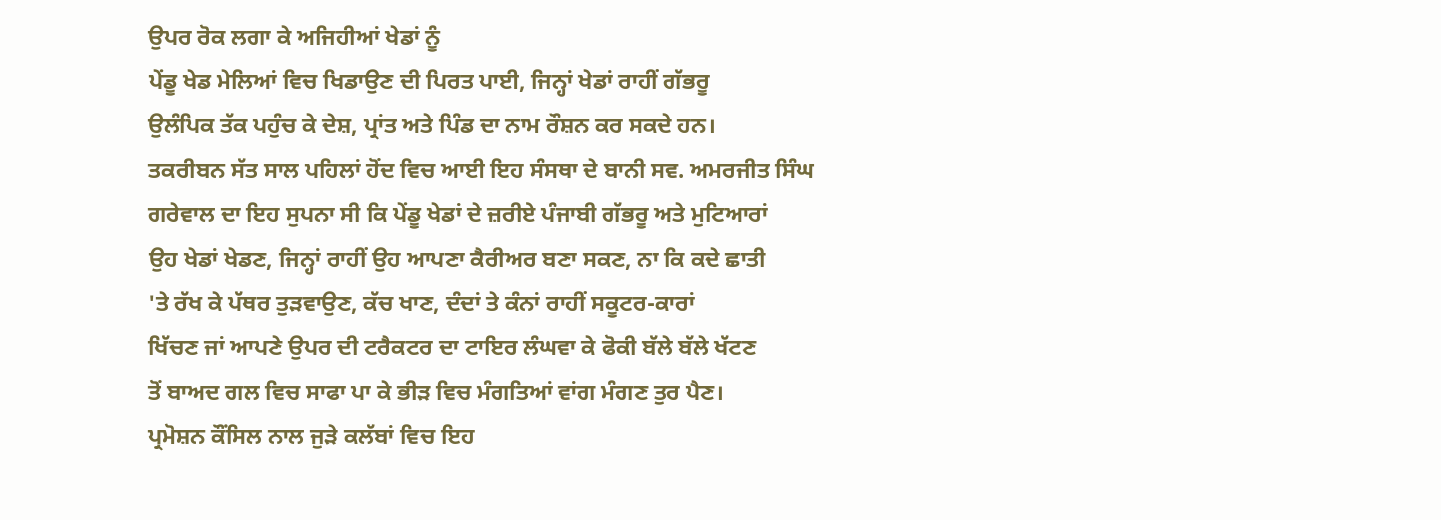ਉਪਰ ਰੋਕ ਲਗਾ ਕੇ ਅਜਿਹੀਆਂ ਖੇਡਾਂ ਨੂੰ
ਪੇਂਡੂ ਖੇਡ ਮੇਲਿਆਂ ਵਿਚ ਖਿਡਾਉਣ ਦੀ ਪਿਰਤ ਪਾਈ, ਜਿਨ੍ਹਾਂ ਖੇਡਾਂ ਰਾਹੀਂ ਗੱਭਰੂ
ਉਲੰਪਿਕ ਤੱਕ ਪਹੁੰਚ ਕੇ ਦੇਸ਼, ਪ੍ਰਾਂਤ ਅਤੇ ਪਿੰਡ ਦਾ ਨਾਮ ਰੌਸ਼ਨ ਕਰ ਸਕਦੇ ਹਨ।
ਤਕਰੀਬਨ ਸੱਤ ਸਾਲ ਪਹਿਲਾਂ ਹੋਂਦ ਵਿਚ ਆਈ ਇਹ ਸੰਸਥਾ ਦੇ ਬਾਨੀ ਸਵ. ਅਮਰਜੀਤ ਸਿੰਘ
ਗਰੇਵਾਲ ਦਾ ਇਹ ਸੁਪਨਾ ਸੀ ਕਿ ਪੇਂਡੂ ਖੇਡਾਂ ਦੇ ਜ਼ਰੀਏ ਪੰਜਾਬੀ ਗੱਭਰੂ ਅਤੇ ਮੁਟਿਆਰਾਂ
ਉਹ ਖੇਡਾਂ ਖੇਡਣ, ਜਿਨ੍ਹਾਂ ਰਾਹੀਂ ਉਹ ਆਪਣਾ ਕੈਰੀਅਰ ਬਣਾ ਸਕਣ, ਨਾ ਕਿ ਕਦੇ ਛਾਤੀ
'ਤੇ ਰੱਖ ਕੇ ਪੱਥਰ ਤੁੜਵਾਉਣ, ਕੱਚ ਖਾਣ, ਦੰਦਾਂ ਤੇ ਕੰਨਾਂ ਰਾਹੀਂ ਸਕੂਟਰ-ਕਾਰਾਂ
ਖਿੱਚਣ ਜਾਂ ਆਪਣੇ ਉਪਰ ਦੀ ਟਰੈਕਟਰ ਦਾ ਟਾਇਰ ਲੰਘਵਾ ਕੇ ਫੋਕੀ ਬੱਲੇ ਬੱਲੇ ਖੱਟਣ
ਤੋਂ ਬਾਅਦ ਗਲ ਵਿਚ ਸਾਫਾ ਪਾ ਕੇ ਭੀੜ ਵਿਚ ਮੰਗਤਿਆਂ ਵਾਂਗ ਮੰਗਣ ਤੁਰ ਪੈਣ।
ਪ੍ਰਮੋਸ਼ਨ ਕੌਂਸਿਲ ਨਾਲ ਜੁੜੇ ਕਲੱਬਾਂ ਵਿਚ ਇਹ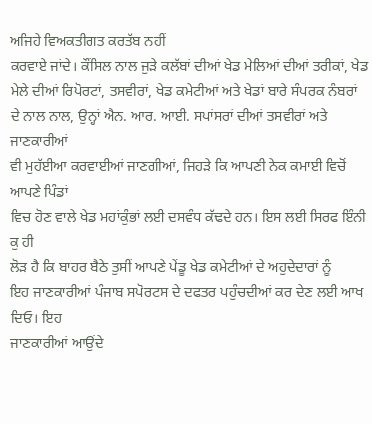ਅਜਿਹੇ ਵਿਅਕਤੀਗਤ ਕਰਤੱਬ ਨਹੀਂ
ਕਰਵਾਏ ਜਾਂਦੇ। ਕੌਂਸਿਲ ਨਾਲ ਜੁੜੇ ਕਲੱਬਾਂ ਦੀਆਂ ਖੇਡ ਮੇਲਿਆਂ ਦੀਆਂ ਤਰੀਕਾਂ, ਖੇਡ
ਮੇਲੇ ਦੀਆਂ ਰਿਪੋਰਟਾਂ, ਤਸਵੀਰਾਂ, ਖੇਡ ਕਮੇਟੀਆਂ ਅਤੇ ਖੇਡਾਂ ਬਾਰੇ ਸੰਪਰਕ ਨੰਬਰਾਂ
ਦੇ ਨਾਲ ਨਾਲ, ਉਨ੍ਹਾਂ ਐਨ. ਆਰ. ਆਈ. ਸਪਾਂਸਰਾਂ ਦੀਆਂ ਤਸਵੀਰਾਂ ਅਤੇ ਜਾਣਕਾਰੀਆਂ
ਵੀ ਮੁਹੱਈਆ ਕਰਵਾਈਆਂ ਜਾਣਗੀਆਂ, ਜਿਹੜੇ ਕਿ ਆਪਣੀ ਨੇਕ ਕਮਾਈ ਵਿਚੋਂ ਆਪਣੇ ਪਿੰਡਾਂ
ਵਿਚ ਹੋਣ ਵਾਲੇ ਖੇਡ ਮਹਾਂਕੁੰਭਾਂ ਲਈ ਦਸਵੰਧ ਕੱਢਦੇ ਹਨ। ਇਸ ਲਈ ਸਿਰਫ ਇੰਨੀ ਕੁ ਹੀ
ਲੋੜ ਹੈ ਕਿ ਬਾਹਰ ਬੈਠੇ ਤੁਸੀਂ ਆਪਣੇ ਪੇਂਡੂ ਖੇਡ ਕਮੇਟੀਆਂ ਦੇ ਅਹੁਦੇਦਾਰਾਂ ਨੂੰ
ਇਹ ਜਾਣਕਾਰੀਆਂ ਪੰਜਾਬ ਸਪੋਰਟਸ ਦੇ ਦਫਤਰ ਪਹੁੰਚਦੀਆਂ ਕਰ ਦੇਣ ਲਈ ਆਖ ਦਿਓ। ਇਹ
ਜਾਣਕਾਰੀਆਂ ਆਉਂਦੇ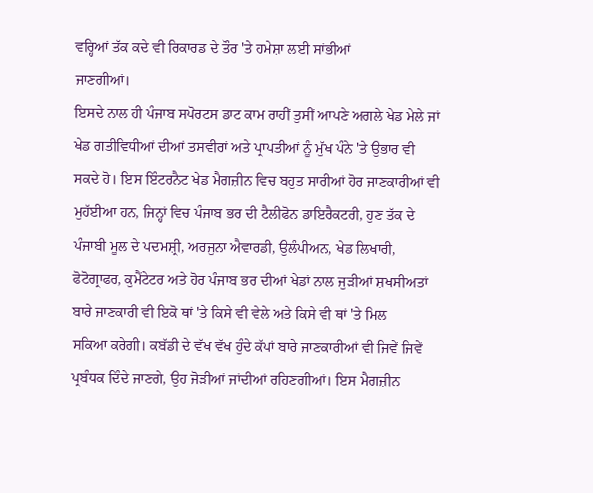ਵਰ੍ਹਿਆਂ ਤੱਕ ਕਦੇ ਵੀ ਰਿਕਾਰਡ ਦੇ ਤੌਰ 'ਤੇ ਹਮੇਸ਼ਾ ਲਈ ਸਾਂਭੀਆਂ
ਜਾਣਗੀਆਂ।
ਇਸਦੇ ਨਾਲ ਹੀ ਪੰਜਾਬ ਸਪੋਰਟਸ ਡਾਟ ਕਾਮ ਰਾਹੀਂ ਤੁਸੀਂ ਆਪਣੇ ਅਗਲੇ ਖੇਡ ਮੇਲੇ ਜਾਂ
ਖੇਡ ਗਤੀਵਿਧੀਆਂ ਦੀਆਂ ਤਸਵੀਰਾਂ ਅਤੇ ਪ੍ਰਾਪਤੀਆਂ ਨੂੰ ਮੁੱਖ ਪੰਨੇ 'ਤੇ ਉਭਾਰ ਵੀ
ਸਕਦੇ ਹੋ। ਇਸ ਇੰਟਰਨੈਟ ਖੇਡ ਮੈਗਜ਼ੀਨ ਵਿਚ ਬਹੁਤ ਸਾਰੀਆਂ ਹੋਰ ਜਾਣਕਾਰੀਆਂ ਵੀ
ਮੁਹੱਈਆ ਹਨ, ਜਿਨ੍ਹਾਂ ਵਿਚ ਪੰਜਾਬ ਭਰ ਦੀ ਟੈਲੀਫੋਨ ਡਾਇਰੈਕਟਰੀ, ਹੁਣ ਤੱਕ ਦੇ
ਪੰਜਾਬੀ ਮੂਲ ਦੇ ਪਦਮਸ਼੍ਰੀ, ਅਰਜੁਨਾ ਐਵਾਰਡੀ, ਉਲੰਪੀਅਨ, ਖੇਡ ਲਿਖਾਰੀ,
ਫੋਟੋਗ੍ਰਾਫਰ, ਕੁਮੈਂਟੇਟਰ ਅਤੇ ਹੋਰ ਪੰਜਾਬ ਭਰ ਦੀਆਂ ਖੇਡਾਂ ਨਾਲ ਜੁੜੀਆਂ ਸ਼ਖਸੀਅਤਾਂ
ਬਾਰੇ ਜਾਣਕਾਰੀ ਵੀ ਇਕੋ ਥਾਂ 'ਤੇ ਕਿਸੇ ਵੀ ਵੇਲੇ ਅਤੇ ਕਿਸੇ ਵੀ ਥਾਂ 'ਤੇ ਮਿਲ
ਸਕਿਆ ਕਰੇਗੀ। ਕਬੱਡੀ ਦੇ ਵੱਖ ਵੱਖ ਹੁੰਦੇ ਕੱਪਾਂ ਬਾਰੇ ਜਾਣਕਾਰੀਆਂ ਵੀ ਜਿਵੇਂ ਜਿਵੇਂ
ਪ੍ਰਬੰਧਕ ਦਿੰਦੇ ਜਾਣਗੇ, ਉਹ ਜੋੜੀਆਂ ਜਾਂਦੀਆਂ ਰਹਿਣਗੀਆਂ। ਇਸ ਮੈਗਜ਼ੀਨ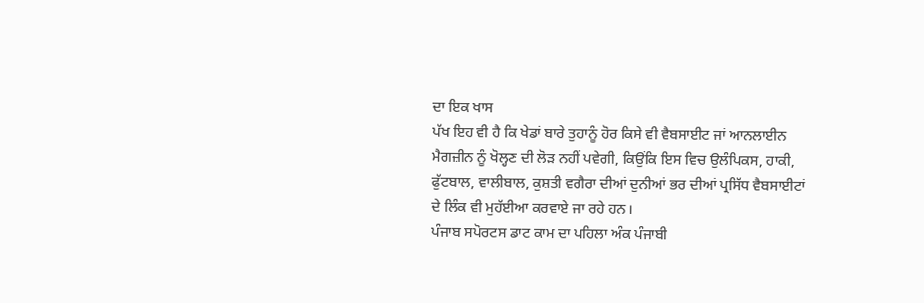ਦਾ ਇਕ ਖਾਸ
ਪੱਖ ਇਹ ਵੀ ਹੈ ਕਿ ਖੇਡਾਂ ਬਾਰੇ ਤੁਹਾਨੂੰ ਹੋਰ ਕਿਸੇ ਵੀ ਵੈਬਸਾਈਟ ਜਾਂ ਆਨਲਾਈਨ
ਮੈਗਜ਼ੀਨ ਨੂੰ ਖੋਲ੍ਹਣ ਦੀ ਲੋੜ ਨਹੀਂ ਪਵੇਗੀ, ਕਿਉਂਕਿ ਇਸ ਵਿਚ ਉਲੰਪਿਕਸ, ਹਾਕੀ,
ਫੁੱਟਬਾਲ, ਵਾਲੀਬਾਲ, ਕੁਸ਼ਤੀ ਵਗੈਰਾ ਦੀਆਂ ਦੁਨੀਆਂ ਭਰ ਦੀਆਂ ਪ੍ਰਸਿੱਧ ਵੈਬਸਾਈਟਾਂ
ਦੇ ਲਿੰਕ ਵੀ ਮੁਹੱਈਆ ਕਰਵਾਏ ਜਾ ਰਹੇ ਹਨ।
ਪੰਜਾਬ ਸਪੋਰਟਸ ਡਾਟ ਕਾਮ ਦਾ ਪਹਿਲਾ ਅੰਕ ਪੰਜਾਬੀ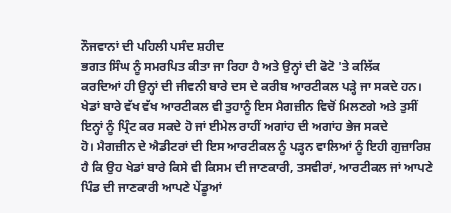ਨੌਜਵਾਨਾਂ ਦੀ ਪਹਿਲੀ ਪਸੰਦ ਸ਼ਹੀਦ
ਭਗਤ ਸਿੰਘ ਨੂੰ ਸਮਰਪਿਤ ਕੀਤਾ ਜਾ ਰਿਹਾ ਹੈ ਅਤੇ ਉਨ੍ਹਾਂ ਦੀ ਫੋਟੋ 'ਤੇ ਕਲਿੱਕ
ਕਰਦਿਆਂ ਹੀ ਉਨ੍ਹਾਂ ਦੀ ਜੀਵਨੀ ਬਾਰੇ ਦਸ ਦੇ ਕਰੀਬ ਆਰਟੀਕਲ ਪੜ੍ਹੇ ਜਾ ਸਕਦੇ ਹਨ।
ਖੇਡਾਂ ਬਾਰੇ ਵੱਖ ਵੱਖ ਆਰਟੀਕਲ ਵੀ ਤੁਹਾਨੂੰ ਇਸ ਮੈਗਜ਼ੀਨ ਵਿਚੋਂ ਮਿਲਣਗੇ ਅਤੇ ਤੁਸੀਂ
ਇਨ੍ਹਾਂ ਨੂੰ ਪ੍ਰਿੰਟ ਕਰ ਸਕਦੇ ਹੋ ਜਾਂ ਈਮੇਲ ਰਾਹੀਂ ਅਗਾਂਹ ਦੀ ਅਗਾਂਹ ਭੇਜ ਸਕਦੇ
ਹੋ। ਮੈਗਜ਼ੀਨ ਦੇ ਐਡੀਟਰਾਂ ਦੀ ਇਸ ਆਰਟੀਕਲ ਨੂੰ ਪੜ੍ਹਨ ਵਾਲਿਆਂ ਨੂੰ ਇਹੀ ਗੁਜ਼ਾਰਿਸ਼
ਹੈ ਕਿ ਉਹ ਖੇਡਾਂ ਬਾਰੇ ਕਿਸੇ ਵੀ ਕਿਸਮ ਦੀ ਜਾਣਕਾਰੀ, ਤਸਵੀਰਾਂ, ਆਰਟੀਕਲ ਜਾਂ ਆਪਣੇ
ਪਿੰਡ ਦੀ ਜਾਣਕਾਰੀ ਆਪਣੇ ਪੇਂਡੂਆਂ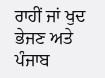ਰਾਹੀਂ ਜਾਂ ਖੁਦ ਭੇਜਣ ਅਤੇ ਪੰਜਾਬ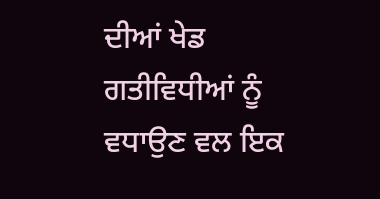ਦੀਆਂ ਖੇਡ
ਗਤੀਵਿਧੀਆਂ ਨੂੰ ਵਧਾਉਣ ਵਲ ਇਕ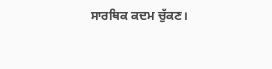ਸਾਰਥਿਕ ਕਦਮ ਚੁੱਕਣ।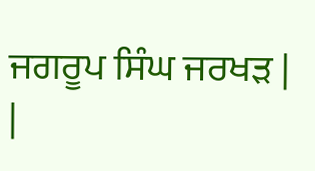ਜਗਰੂਪ ਸਿੰਘ ਜਰਖੜ |
|